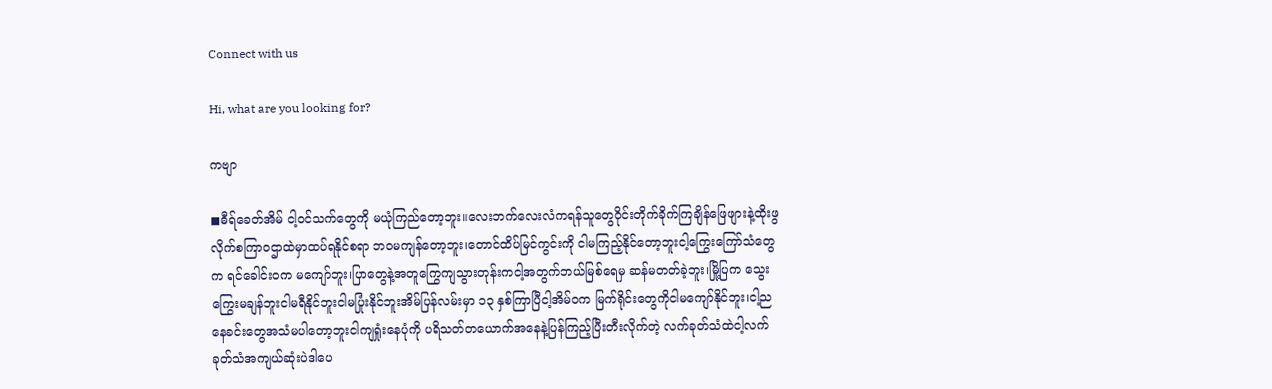Connect with us

Hi, what are you looking for?

ကဗျာ

◼ဓီရ်ခေတ်အိမ် ငါ့ဝင်သက်တွေကို မယုံကြည်တော့ဘူး။လေးဘက်လေးလံကရန်သူတွေဝိုင်းတိုက်ခိုက်ကြချိန်ဖြေဖျားနဲ့ထိုးဖွလိုက်စကြာဝဌာထဲမှာထပ်ရနိုင်စရာ ဘဝမကျန်တော့ဘူး၊တောင်ထိပ်မြင်ကွင်းကို ငါမကြည့်နိုင်တော့ဘူးငါ့ကြွေးကြော်သံတွေက ရင်ခေါင်းဝက မကျော်ဘူး၊ပြာတွေနဲ့အတူကြွေကျသွားတုန်းကငါ့အတွက်ဘယ်မြစ်ရေမှ ဆန်မတတ်ခဲ့ဘူး၊မြို့ပြက သွေးကြွေးမချန်ဘူးငါမရီနိုင်ဘူးငါမပြုံးနိုင်ဘူးအိမ်ပြန်လမ်းမှာ ၁၃ နှစ်ကြာပြီငါ့အိမ်ဝက မြက်ရိုင်းတွေကိုငါမကျော်နိုင်ဘူး၊ငါ့ညနေခင်းတွေအသံမပါတော့ဘူးငါကျရှုံးနေပုံကို ပရိသတ်တယောက်အနေနဲ့ပြန်ကြည့်ပြီးတီးလိုက်တဲ့ လက်ခုတ်သံထဲငါ့လက်ခုတ်သံအကျယ်ဆုံးပဲဒါပေ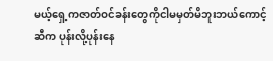မယ့်ရှေ့ကဇာတ်ဝင်ခန်းတွေကိုငါမမှတ်မိဘူးဘယ်ကောင့်ဆီက ပုန်းလို့ပုန်းနေ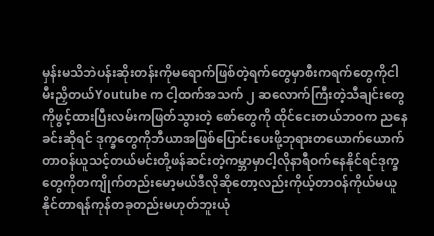မှန်းမသိဘဲပန်းဆိုးတန်းကိုမရောက်ဖြစ်တဲ့ရက်တွေမှာစီးကရက်တွေကိုငါမီးညှိတယ်Youtube က ငါ့ထက်အသက် ၂ ဆလောက်ကြီးတဲ့သီချင်းတွေကိုဖွင့်ထားပြီးလမ်းကဖြတ်သွားတဲ့ စော်တွေကို ထိုင်ငေးတယ်ဘဝက ညနေခင်းဆိုရင် ဒုက္ခတွေကိုဘီယာအဖြစ်ပြောင်းပေးဖို့ဘုရားတယောက်ယောက်တာဝန်ယူသင့်တယ်မင်းတို့ဖန်ဆင်းတဲ့ကမ္ဘာမှာငါ့လိုနာရီဝက်နေနိုင်ရင်ဒုက္ခတွေကိုတကျိုက်တည်းမော့မယ်ဒီလိုဆိုတော့လည်းကိုယ့်တာဝန်ကိုယ်မယူနိုင်တာရန်ကုန်တခုတည်းမဟုတ်ဘူးယုံ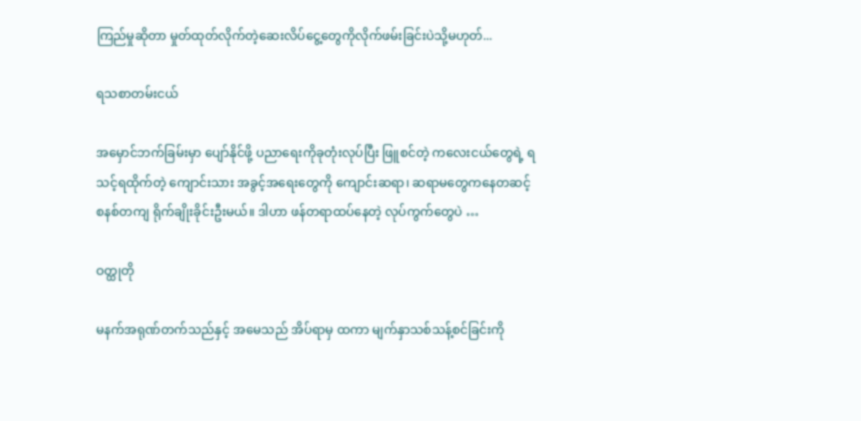ကြည်မှုဆိုတာ မှုတ်ထုတ်လိုက်တဲ့ဆေးလိပ်ငွေ့တွေကိုလိုက်ဖမ်းခြင်းပဲသို့မဟုတ်...

ရသစာတမ်းငယ်

အမှောင်ဘက်ခြမ်းမှာ ပျော်နိုင်ဖို့ ပညာရေးကိုခုတုံးလုပ်ပြီး ဖြူစင်တဲ့ ကလေးငယ်တွေရဲ့ ရသင့်ရထိုက်တဲ့ ကျောင်းသား အခွင့်အရေးတွေကို ကျောင်းဆရာ၊ ဆရာမတွေကနေတဆင့် စနစ်တကျ ရိုက်ချိုးခိုင်းဦးမယ်။ ဒါဟာ ဖန်တရာထပ်နေတဲ့ လုပ်ကွက်တွေပဲ …

ဝတ္ထုတို

မနက်အရုဏ်တက်သည်နှင့် အမေသည် အိပ်ရာမှ ထကာ မျက်နှာသစ်သန့်စင်ခြင်းကို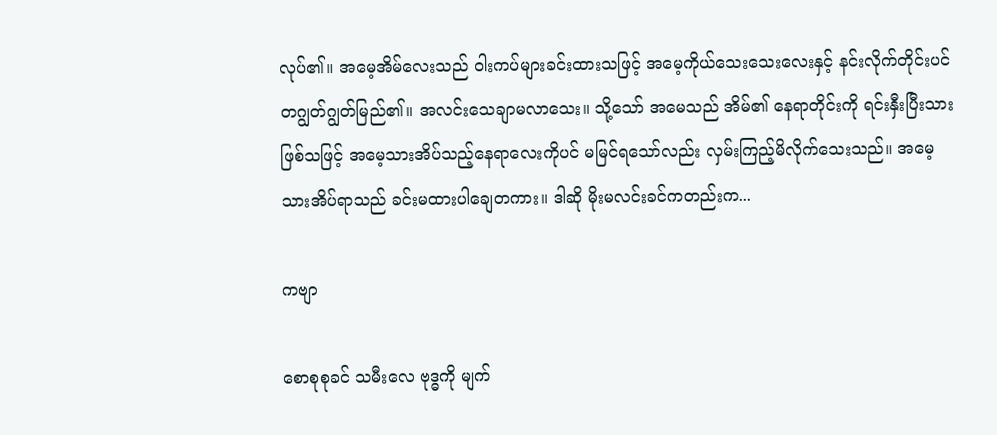လုပ်၏။ အမေ့အိမ်လေးသည် ဝါးကပ်များခင်းထားသဖြင့် အမေ့ကိုယ်သေးသေးလေးနှင့် နင်းလိုက်တိုင်းပင် တဂျွတ်ဂျွတ်မြည်၏။ အလင်းသေချာမလာသေး။ သို့သော် အမေသည် အိမ်၏ နေရာတိုင်းကို ရင်းနှီးပြီးသားဖြစ်သဖြင့် အမေ့သားအိပ်သည့်နေရာလေးကိုပင် မမြင်ရသော်လည်း လှမ်းကြည့်မိလိုက်သေးသည်။ အမေ့သားအိပ်ရာသည် ခင်းမထားပါချေတကား။ ဒါဆို မိုးမလင်းခင်ကတည်းက...

ကဗျာ

စောစုစုခင် သမီးလေ ဗုဒ္ဓကို မျက်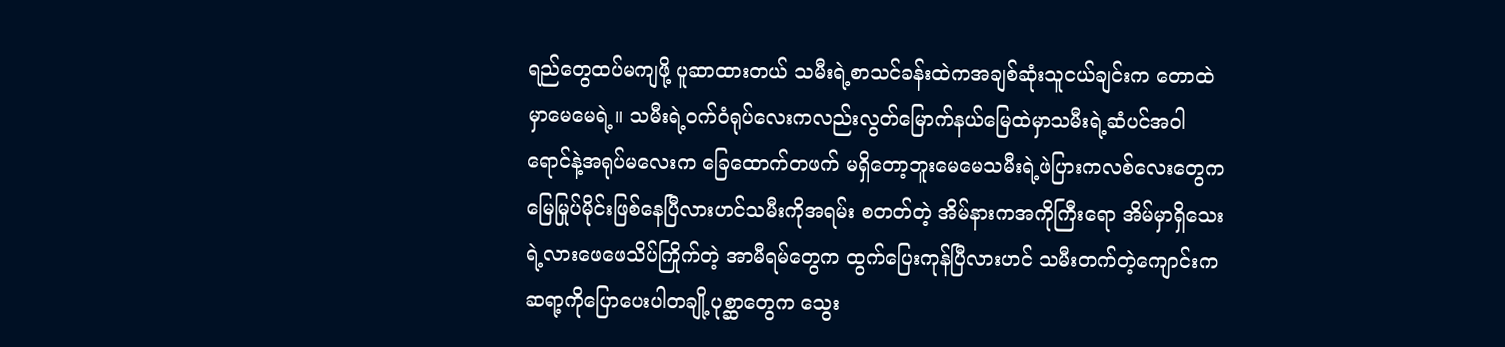ရည်တွေထပ်မကျဖို့ ပူဆာထားတယ် သမီးရဲ့စာသင်ခန်းထဲကအချစ်ဆုံးသူငယ်ချင်းက တောထဲမှာမေမေရဲ့။ သမီးရဲ့ဝက်ဝံရုပ်လေးကလည်းလွတ်မြောက်နယ်မြေထဲမှာသမီးရဲ့ဆံပင်အဝါရောင်နဲ့အရုပ်မလေးက ခြေထောက်တဖက် မရှိတော့ဘူးမေမေသမီးရဲ့ဖဲပြားကလစ်လေးတွေကမြေမြုပ်မိုင်းဖြစ်နေပြီလားဟင်သမီးကိုအရမ်း စတတ်တဲ့ အိမ်နားကအကိုကြီးရော အိမ်မှာရှိသေးရဲ့လားဖေဖေသိပ်ကြိုက်တဲ့ အာမီရမ်တွေက ထွက်ပြေးကုန်ပြီလားဟင် သမီးတက်တဲ့ကျောင်းကဆရာ့ကိုပြောပေးပါတချို့ပုစ္ဆာတွေက သွေး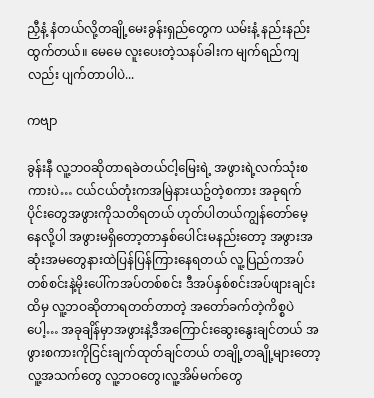ညှီနံ့ နံတယ်လို့တချို့မေးခွန်းရှည်တွေက ယမ်းနံ့ နည်းနည်းထွက်တယ်။ မေမေ လူးပေးတဲ့သနပ်ခါးက မျက်ရည်ကျလည်း ပျက်တာပါပဲ...

ကဗျာ

ခွန်းနီ လူ့ဘဝဆိုတာရခဲတယ်ငါ့မြေးရဲ့ အဖွားရဲ့လက်သုံးစကားပဲ… ငယ်ငယ်တုံးကအမြဲနားယဥ်တဲ့စကား အခုရက်ပိုင်းတွေအဖွားကိုသတိရတယ် ဟုတ်ပါတယ်ကျွန်တော်မေ့နေလို့ပါ အဖွားမရှိတော့တာနှစ်ပေါင်းမနည်းတော့ အဖွားအဆုံးအမတွေနားထဲပြန်ပြန်ကြားနေရတယ် လူ့ပြည်ကအပ်တစ်စင်းနဲ့မိုးပေါ်ကအပ်တစ်စင်း ဒီအပ်နှစ်စင်းအပ်ဖျားချင်းထိမှ လူ့ဘဝဆိုတာရတတ်တာတဲ့ အတော်ခက်တဲ့ကိစ္စပဲပေါ့… အခုချိန်မှာအဖွားနဲ့ဒီအကြောင်းဆွေးနွေးချင်တယ် အဖွားစကားကိုငြင်းချက်ထုတ်ချင်တယ် တချို့တချို့များတော့လူ့အသက်တွေ လူ့ဘဝတွေ၊လူ့အိမ်မက်တွေ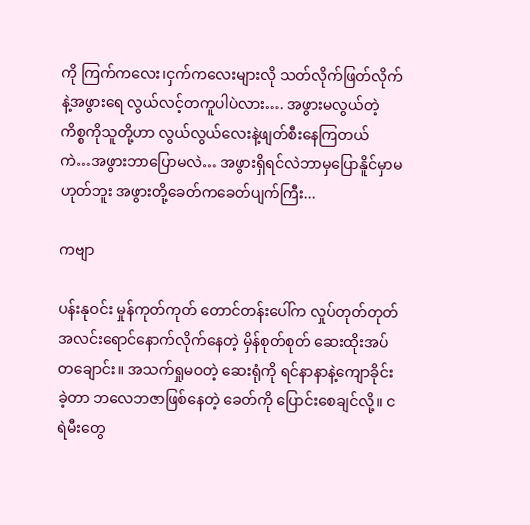ကို ကြက်ကလေး၊ငှက်ကလေးများလို သတ်လိုက်ဖြတ်လိုက်နဲ့အဖွားရေ လွယ်လင့်တကူပါပဲလား…. အဖွားမလွယ်တဲ့ကိစ္စကိုသူတို့ဟာ လွယ်လွယ်လေးနဲ့ဖျတ်စီးနေကြတယ် ကဲ…အဖွားဘာပြောမလဲ… အဖွားရှိရင်လဲဘာမှပြောနိူင်မှာမဟုတ်ဘူး အဖွားတို့ခေတ်ကခေတ်ပျက်ကြီး...

ကဗျာ

ပန်းနုဝင်း မှုန်ကုတ်ကုတ် တောင်တန်းပေါ်က လှုပ်တုတ်တုတ် အလင်းရောင်နောက်လိုက်နေတဲ့ မှိန်စုတ်စုတ် ဆေးထိုးအပ်တချောင်း။ အသက်ရှုမဝတဲ့ ဆေးရုံကို ရင်နာနာနဲ့ကျောခိုင်းခဲ့တာ ဘလေဘဇာဖြစ်နေတဲ့ ခေတ်ကို ပြောင်းစေချင်လို့။ ငရဲမီးတွေ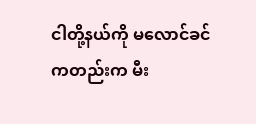ငါတို့နယ်ကို မလောင်ခင်ကတည်းက မီး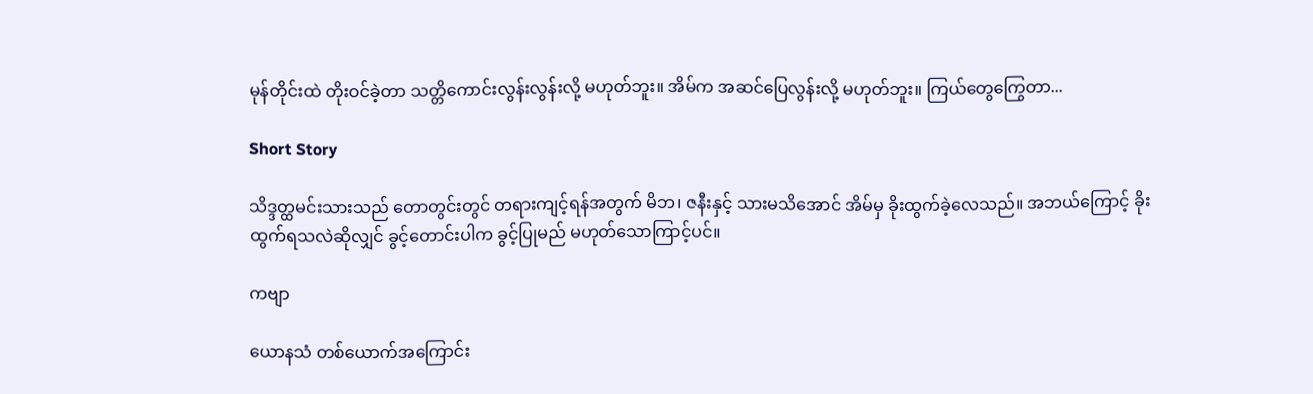မုန်တိုင်းထဲ တိုးဝင်ခဲ့တာ သတ္တိကောင်းလွန်းလွန်းလို့ မဟုတ်ဘူး။ အိမ်က အဆင်ပြေလွန်းလို့ မဟုတ်ဘူး။ ကြယ်တွေကြွေတာ...

Short Story

သိဒ္ဒတ္ထမင်းသားသည် တောတွင်းတွင် တရားကျင့်ရန်အတွက် မိဘ၊ ဇနီးနှင့် သားမသိအောင် အိမ်မှ ခိုးထွက်ခဲ့လေသည်။ အဘယ်ကြောင့် ခိုးထွက်ရသလဲဆိုလျှင် ခွင့်တောင်းပါက ခွင့်ပြုမည် မဟုတ်သောကြာင့်ပင်။

ကဗျာ

ယောနသံ တစ်ယောက်အကြောင်း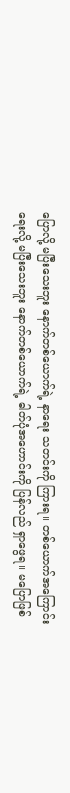ပြောလို့ မပြီးသေးဘူး နောက်တစ်ယောက်ရဲ့ နာ‌ရေး သတင်းကို ကြားရ။ တစ်ယောက်အကြောင်း ရေးလို့ မပြီးသေးဘူး နောက်တစ်ယောက်ရဲ့ ဓါတ်ပုံအဟောင်းကို ပြန်လည် ရှာ‌ဖွေရ။ မပြောဖြစ်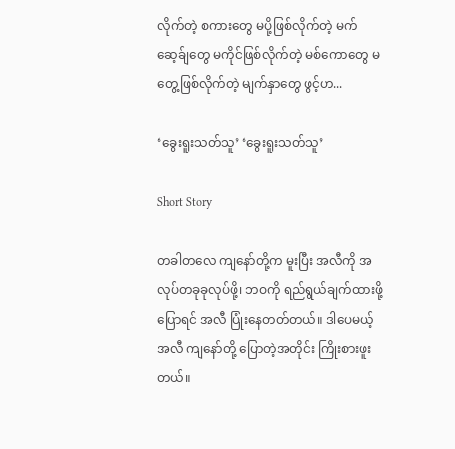လိုက်တဲ့ စကားတွေ မပို့ဖြစ်လိုက်တဲ့ မက်ဆေ့ခ်ျတွေ မကိုင်ဖြစ်လိုက်တဲ့ မစ်ကောတွေ မတွေ့ဖြစ်လိုက်တဲ့ မျက်နှာတွေ ဖွင့်ဟ...

‘ခွေးရူးသတ်သူ’ ‘ခွေးရူးသတ်သူ’

Short Story

တခါတလေ ကျနော်တို့က မူးပြီး အလီကို အလုပ်တခုခုလုပ်ဖို့၊ ဘဝကို ရည်ရွယ်ချက်ထားဖို့ ပြောရင် အလီ ပြုံးနေတတ်တယ်။ ဒါပေမယ့် အလီ ကျနော်တို့ ပြောတဲ့အတိုင်း ကြိုးစားဖူးတယ်။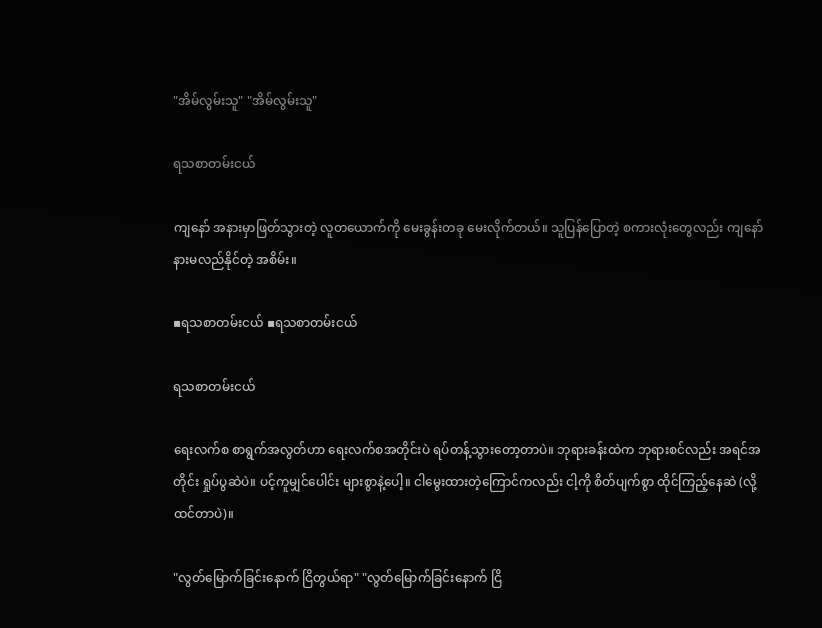"အိမ်လွမ်းသူ" "အိမ်လွမ်းသူ"

ရသစာတမ်းငယ်

ကျနော် အနားမှာဖြတ်သွားတဲ့ လူတယောက်ကို မေးခွန်းတခု မေးလိုက်တယ်။ သူပြန်ပြောတဲ့ စကားလုံးတွေလည်း ကျနော် နားမလည်နိုင်တဲ့ အစိမ်း။

▪ရသစာတမ်းငယ် ▪ရသစာတမ်းငယ်

ရသစာတမ်းငယ်

ရေးလက်စ စာရွက်အလွတ်ဟာ ရေးလက်စအတိုင်းပဲ ရပ်တန့်သွားတော့တာပဲ။ ဘုရားခန်းထဲက ဘုရားစင်လည်း အရင်အတိုင်း ရှုပ်ပွဆဲပဲ။ ပင့်ကူမျှင်ပေါင်း များစွာနဲ့ပေါ့။ ငါမွေးထားတဲ့ကြောင်ကလည်း ငါ့ကို စိတ်ပျက်စွာ ထိုင်ကြည့်နေဆဲ (လို့ ထင်တာပဲ)။

"လွတ်မြောက်ခြင်းနောက် ငြိတွယ်ရာ" "လွတ်မြောက်ခြင်းနောက် ငြိ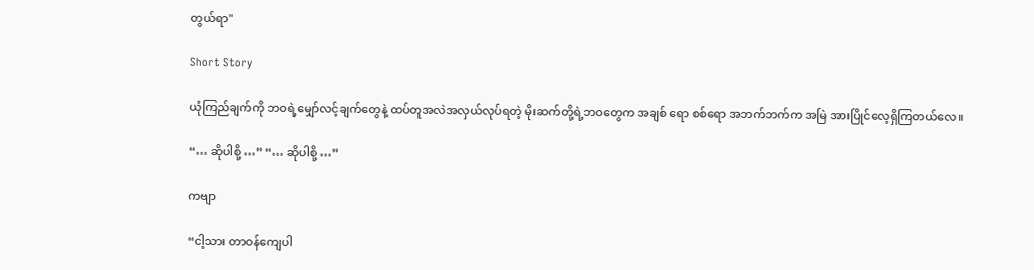တွယ်ရာ"

Short Story

ယုံကြည်ချက်ကို ဘဝရဲ့မျှော်လင့်ချက်တွေနဲ့ ထပ်တူအလဲအလှယ်လုပ်ရတဲ့ မိုးဆက်တို့ရဲ့ဘဝတွေက အချစ် ရော စစ်ရော အဘက်ဘက်က အမြဲ အားပြိုင်လေ့ရှိကြတယ်လေ။

“… ဆိုပါစို့ …” “… ဆိုပါစို့ …”

ကဗျာ

“ငါ့သား တာဝန်ကျေပါ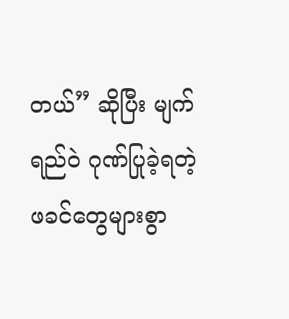တယ်” ဆိုပြီး မျက်ရည်ဝဲ ဂုဏ်ပြုခဲ့ရတဲ့ ဖခင်တွေများစွာ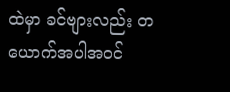ထဲမှာ ခင်ဗျားလည်း တယောက်အပါအဝင်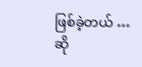ဖြစ်ခဲ့တယ် … ဆို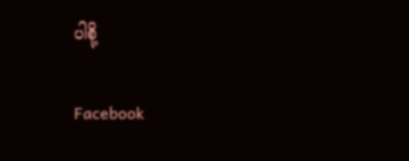ပါစို့

Facebook